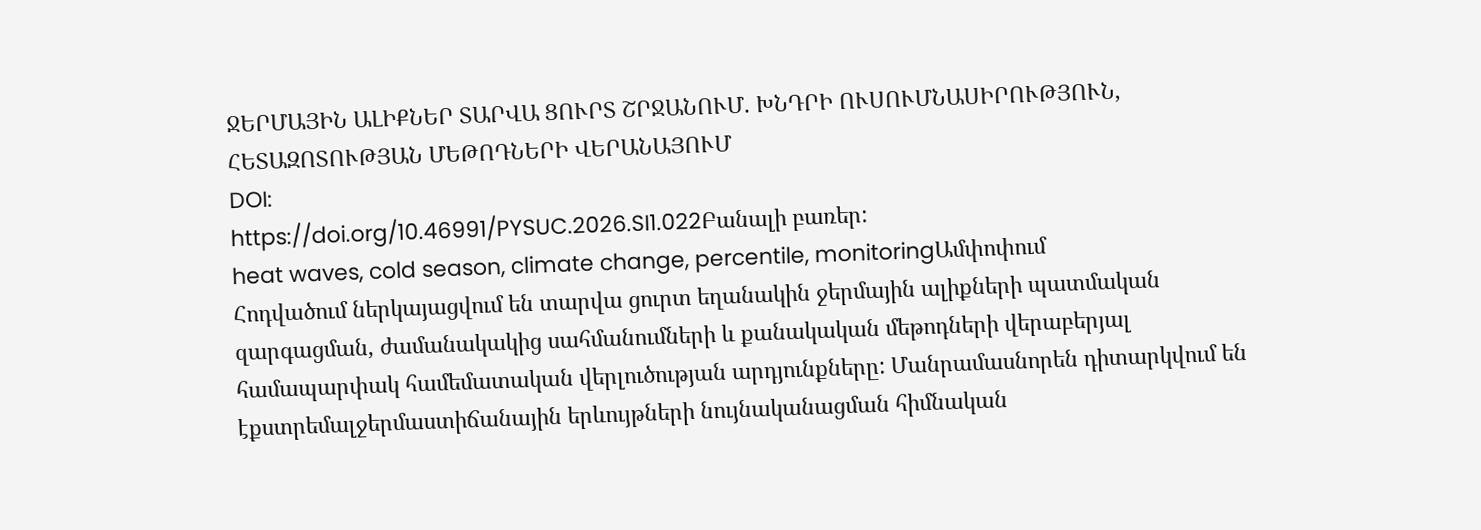ՋԵՐՄԱՅԻՆ ԱԼԻՔՆԵՐ ՏԱՐՎԱ ՑՈՒՐՏ ՇՐՋԱՆՈՒՄ. ԽՆԴՐԻ ՈՒՍՈՒՄՆԱՍԻՐՈՒԹՅՈՒՆ, ՀԵՏԱԶՈՏՈՒԹՅԱՆ ՄԵԹՈԴՆԵՐԻ ՎԵՐԱՆԱՅՈՒՄ
DOI:
https://doi.org/10.46991/PYSUC.2026.SI1.022Բանալի բառեր:
heat waves, cold season, climate change, percentile, monitoringԱմփոփում
Հոդվածում ներկայացվում են տարվա ցուրտ եղանակին ջերմային ալիքների պատմական զարգացման, ժամանակակից սահմանումների և քանակական մեթոդների վերաբերյալ համապարփակ համեմատական վերլուծության արդյունքները: Մանրամասնորեն դիտարկվում են էքստրեմալջերմաստիճանային երևույթների նույնականացման հիմնական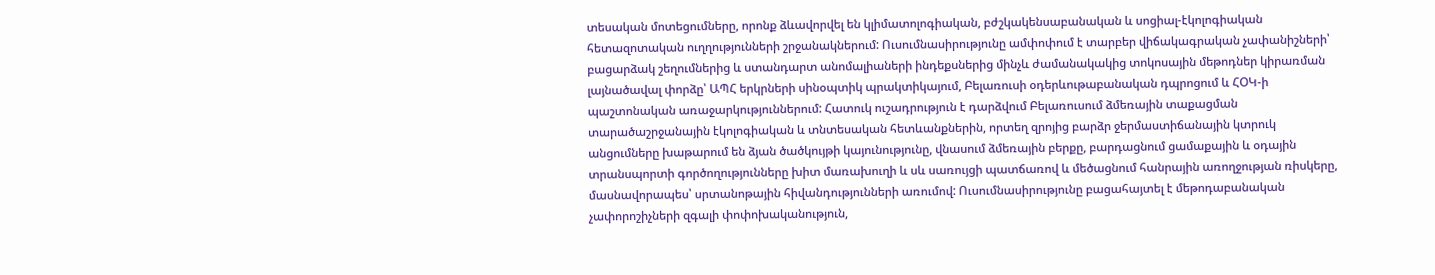տեսական մոտեցումները, որոնք ձևավորվել են կլիմատոլոգիական, բժշկակենսաբանական և սոցիալ-էկոլոգիական հետազոտական ուղղությունների շրջանակներում: Ուսումնասիրությունը ամփոփում է տարբեր վիճակագրական չափանիշների՝ բացարձակ շեղումներից և ստանդարտ անոմալիաների ինդեքսներից մինչև ժամանակակից տոկոսային մեթոդներ կիրառման լայնածավալ փորձը՝ ԱՊՀ երկրների սինօպտիկ պրակտիկայում, Բելառուսի օդերևութաբանական դպրոցում և ՀՕԿ-ի պաշտոնական առաջարկություններում: Հատուկ ուշադրություն է դարձվում Բելառուսում ձմեռային տաքացման տարածաշրջանային էկոլոգիական և տնտեսական հետևանքներին, որտեղ զրոյից բարձր ջերմաստիճանային կտրուկ անցումները խաթարում են ձյան ծածկույթի կայունությունը, վնասում ձմեռային բերքը, բարդացնում ցամաքային և օդային տրանսպորտի գործողությունները խիտ մառախուղի և սև սառույցի պատճառով և մեծացնում հանրային առողջության ռիսկերը, մասնավորապես՝ սրտանոթային հիվանդությունների առումով: Ուսումնասիրությունը բացահայտել է մեթոդաբանական չափորոշիչների զգալի փոփոխականություն,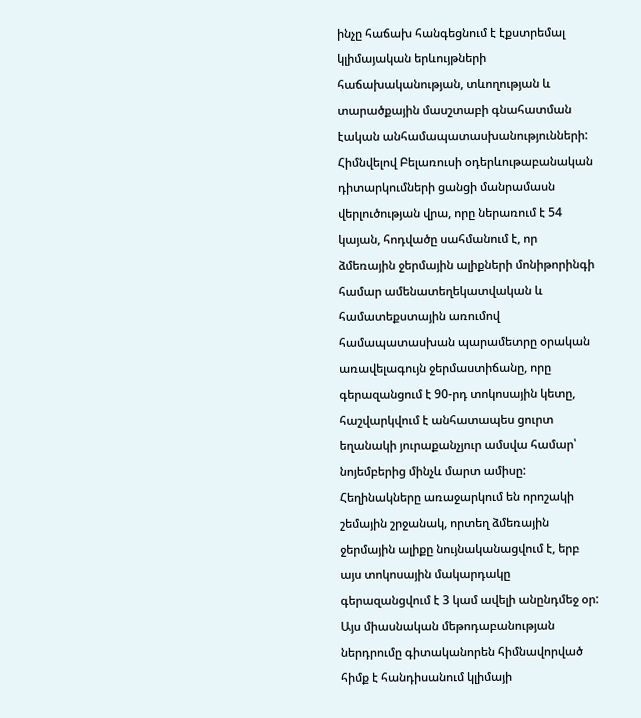ինչը հաճախ հանգեցնում է էքստրեմալ կլիմայական երևույթների հաճախականության, տևողության և տարածքային մասշտաբի գնահատման էական անհամապատասխանությունների: Հիմնվելով Բելառուսի օդերևութաբանական դիտարկումների ցանցի մանրամասն վերլուծության վրա, որը ներառում է 54 կայան, հոդվածը սահմանում է, որ ձմեռային ջերմային ալիքների մոնիթորինգի համար ամենատեղեկատվական և համատեքստային առումով համապատասխան պարամետրը օրական առավելագույն ջերմաստիճանը, որը գերազանցում է 90-րդ տոկոսային կետը, հաշվարկվում է անհատապես ցուրտ եղանակի յուրաքանչյուր ամսվա համար՝ նոյեմբերից մինչև մարտ ամիսը: Հեղինակները առաջարկում են որոշակի շեմային շրջանակ, որտեղ ձմեռային ջերմային ալիքը նույնականացվում է, երբ այս տոկոսային մակարդակը գերազանցվում է 3 կամ ավելի անընդմեջ օր: Այս միասնական մեթոդաբանության ներդրումը գիտականորեն հիմնավորված հիմք է հանդիսանում կլիմայի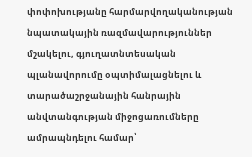փոփոխությանը հարմարվողականության նպատակային ռազմավարություններ մշակելու, գյուղատնտեսական պլանավորումը օպտիմալացնելու և տարածաշրջանային հանրային անվտանգության միջոցառումները ամրապնդելու համար՝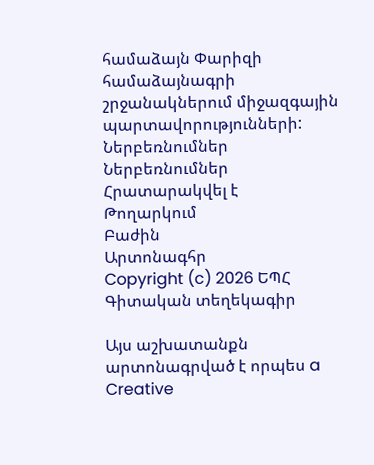համաձայն Փարիզի համաձայնագրի շրջանակներում միջազգային պարտավորությունների:
Ներբեռնումներ
Ներբեռնումներ
Հրատարակվել է
Թողարկում
Բաժին
Արտոնագհր
Copyright (c) 2026 ԵՊՀ Գիտական տեղեկագիր

Այս աշխատանքն արտոնագրված է որպես a Creative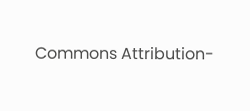Commons Attribution-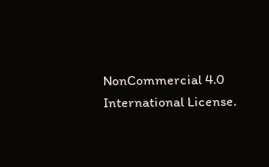NonCommercial 4.0 International License.